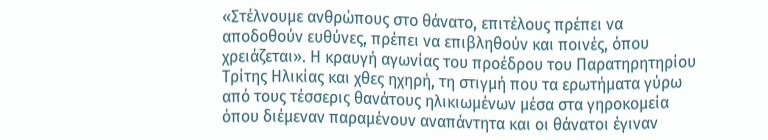«Στέλνουμε ανθρώπους στο θάνατο, επιτέλους πρέπει να αποδοθούν ευθύνες, πρέπει να επιβληθούν και ποινές, όπου χρειάζεται». Η κραυγή αγωνίας του προέδρου του Παρατηρητηρίου Τρίτης Ηλικίας και χθες ηχηρή, τη στιγμή που τα ερωτήματα γύρω από τους τέσσερις θανάτους ηλικιωμένων μέσα στα γηροκομεία όπου διέμεναν παραμένουν αναπάντητα και οι θάνατοι έγιναν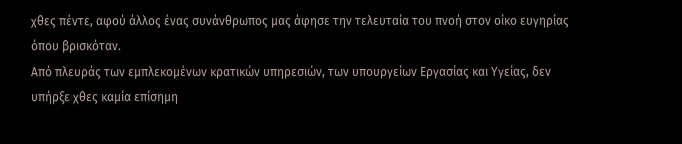χθες πέντε, αφού άλλος ένας συνάνθρωπος μας άφησε την τελευταία του πνοή στον οίκο ευγηρίας όπου βρισκόταν.
Από πλευράς των εμπλεκομένων κρατικών υπηρεσιών, των υπουργείων Εργασίας και Υγείας, δεν υπήρξε χθες καμία επίσημη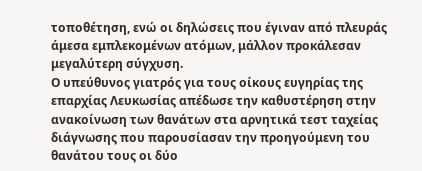τοποθέτηση, ενώ οι δηλώσεις που έγιναν από πλευράς άμεσα εμπλεκομένων ατόμων, μάλλον προκάλεσαν μεγαλύτερη σύγχυση.
Ο υπεύθυνος γιατρός για τους οίκους ευγηρίας της επαρχίας Λευκωσίας απέδωσε την καθυστέρηση στην ανακοίνωση των θανάτων στα αρνητικά τεστ ταχείας διάγνωσης που παρουσίασαν την προηγούμενη του θανάτου τους οι δύο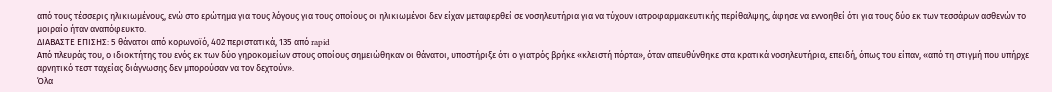από τους τέσσερις ηλικιωμένους, ενώ στο ερώτημα για τους λόγους για τους οποίους οι ηλικιωμένοι δεν είχαν μεταφερθεί σε νοσηλευτήρια για να τύχουν ιατροφαρμακευτικής περίθαλψης, άφησε να εννοηθεί ότι για τους δύο εκ των τεσσάρων ασθενών το μοιραίο ήταν αναπόφευκτο.
ΔΙΑΒΑΣΤΕ ΕΠΙΣΗΣ: 5 θάνατοι από κορωνοϊό, 402 περιστατικά, 135 από rapid
Από πλευράς του, ο ιδιοκτήτης του ενός εκ των δύο γηροκομείων στους οποίους σημειώθηκαν οι θάνατοι, υποστήριξε ότι ο γιατρός βρήκε «κλειστή πόρτα», όταν απευθύνθηκε στα κρατικά νοσηλευτήρια, επειδή, όπως του είπαν, «από τη στιγμή που υπήρχε αρνητικό τεστ ταχείας διάγνωσης δεν μπορούσαν να τον δεχτούν».
Όλα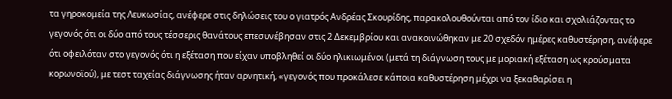τα γηροκομεία της Λευκωσίας, ανέφερε στις δηλώσεις του ο γιατρός Ανδρέας Σκουρίδης, παρακολουθούνται από τον ίδιο και σχολιάζοντας το γεγονός ότι οι δύο από τους τέσσερις θανάτους επεσυνέβησαν στις 2 Δεκεμβρίου και ανακοινώθηκαν με 20 σχεδόν ημέρες καθυστέρηση, ανέφερε ότι οφειλόταν στο γεγονός ότι η εξέταση που είχαν υποβληθεί οι δύο ηλικιωμένοι (μετά τη διάγνωση τους με μοριακή εξέταση ως κρούσματα κορωνοϊού), με τεστ ταχείας διάγνωσης ήταν αρνητική, «γεγονός που προκάλεσε κάποια καθυστέρηση μέχρι να ξεκαθαρίσει η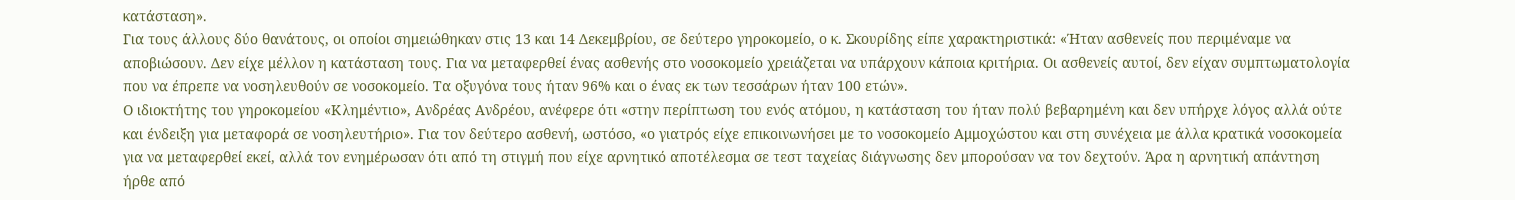κατάσταση».
Για τους άλλους δύο θανάτους, οι οποίοι σημειώθηκαν στις 13 και 14 Δεκεμβρίου, σε δεύτερο γηροκομείο, ο κ. Σκουρίδης είπε χαρακτηριστικά: «Ήταν ασθενείς που περιμέναμε να αποβιώσουν. Δεν είχε μέλλον η κατάσταση τους. Για να μεταφερθεί ένας ασθενής στο νοσοκομείο χρειάζεται να υπάρχουν κάποια κριτήρια. Οι ασθενείς αυτοί, δεν είχαν συμπτωματολογία που να έπρεπε να νοσηλευθούν σε νοσοκομείο. Τα οξυγόνα τους ήταν 96% και ο ένας εκ των τεσσάρων ήταν 100 ετών».
Ο ιδιοκτήτης του γηροκομείου «Κλημέντιο», Ανδρέας Ανδρέου, ανέφερε ότι «στην περίπτωση του ενός ατόμου, η κατάσταση του ήταν πολύ βεβαρημένη και δεν υπήρχε λόγος αλλά ούτε και ένδειξη για μεταφορά σε νοσηλευτήριο». Για τον δεύτερο ασθενή, ωστόσο, «ο γιατρός είχε επικοινωνήσει με το νοσοκομείο Αμμοχώστου και στη συνέχεια με άλλα κρατικά νοσοκομεία για να μεταφερθεί εκεί, αλλά τον ενημέρωσαν ότι από τη στιγμή που είχε αρνητικό αποτέλεσμα σε τεστ ταχείας διάγνωσης δεν μπορούσαν να τον δεχτούν. Άρα η αρνητική απάντηση ήρθε από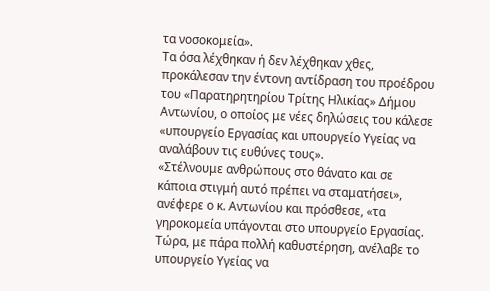τα νοσοκομεία».
Τα όσα λέχθηκαν ή δεν λέχθηκαν χθες, προκάλεσαν την έντονη αντίδραση του προέδρου του «Παρατηρητηρίου Τρίτης Ηλικίας» Δήμου Αντωνίου, ο οποίος με νέες δηλώσεις του κάλεσε «υπουργείο Εργασίας και υπουργείο Υγείας να αναλάβουν τις ευθύνες τους».
«Στέλνουμε ανθρώπους στο θάνατο και σε κάποια στιγμή αυτό πρέπει να σταματήσει», ανέφερε ο κ. Αντωνίου και πρόσθεσε, «τα γηροκομεία υπάγονται στο υπουργείο Εργασίας. Τώρα, με πάρα πολλή καθυστέρηση, ανέλαβε το υπουργείο Υγείας να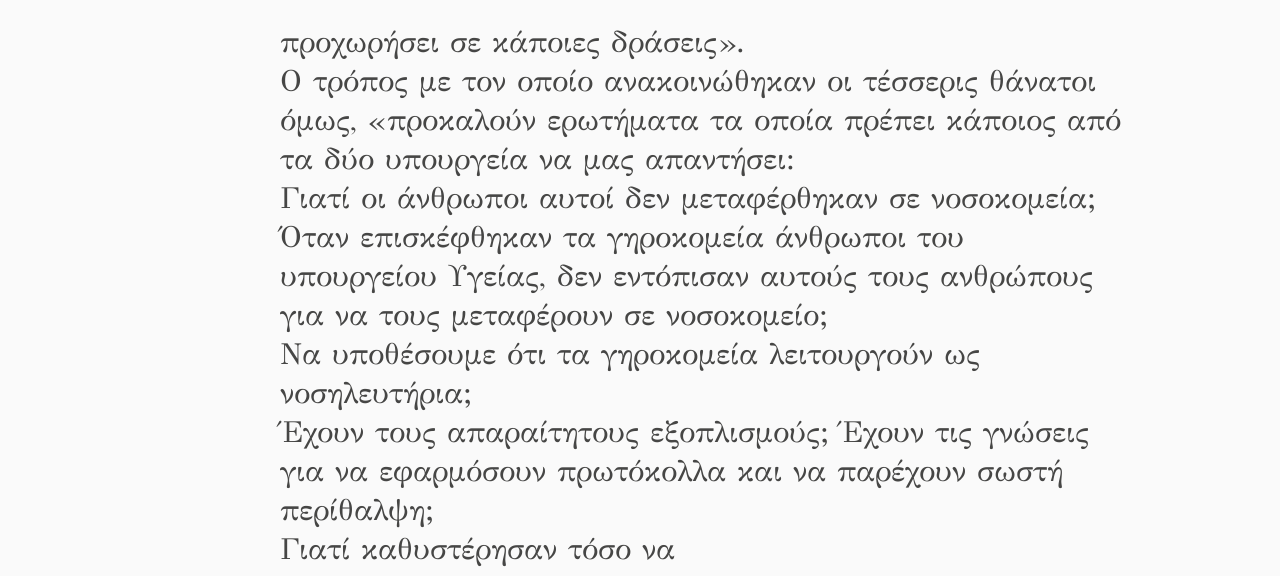προχωρήσει σε κάποιες δράσεις».
Ο τρόπος με τον οποίο ανακοινώθηκαν οι τέσσερις θάνατοι όμως, «προκαλούν ερωτήματα τα οποία πρέπει κάποιος από τα δύο υπουργεία να μας απαντήσει:
Γιατί οι άνθρωποι αυτοί δεν μεταφέρθηκαν σε νοσοκομεία;
Όταν επισκέφθηκαν τα γηροκομεία άνθρωποι του υπουργείου Υγείας, δεν εντόπισαν αυτούς τους ανθρώπους για να τους μεταφέρουν σε νοσοκομείο;
Να υποθέσουμε ότι τα γηροκομεία λειτουργούν ως νοσηλευτήρια;
Έχουν τους απαραίτητους εξοπλισμούς; Έχουν τις γνώσεις για να εφαρμόσουν πρωτόκολλα και να παρέχουν σωστή περίθαλψη;
Γιατί καθυστέρησαν τόσο να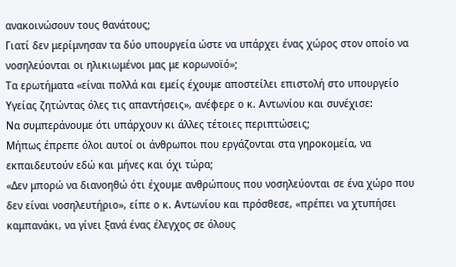ανακοινώσουν τους θανάτους;
Γιατί δεν μερίμνησαν τα δύο υπουργεία ώστε να υπάρχει ένας χώρος στον οποίο να νοσηλεύονται οι ηλικιωμένοι μας με κορωνοϊό»;
Τα ερωτήματα «είναι πολλά και εμείς έχουμε αποστείλει επιστολή στο υπουργείο Υγείας ζητώντας όλες τις απαντήσεις», ανέφερε ο κ. Αντωνίου και συνέχισε:
Να συμπεράνουμε ότι υπάρχουν κι άλλες τέτοιες περιπτώσεις;
Μήπως έπρεπε όλοι αυτοί οι άνθρωποι που εργάζονται στα γηροκομεία, να εκπαιδευτούν εδώ και μήνες και όχι τώρα;
«Δεν μπορώ να διανοηθώ ότι έχουμε ανθρώπους που νοσηλεύονται σε ένα χώρο που δεν είναι νοσηλευτήριο», είπε ο κ. Αντωνίου και πρόσθεσε, «πρέπει να χτυπήσει καμπανάκι, να γίνει ξανά ένας έλεγχος σε όλους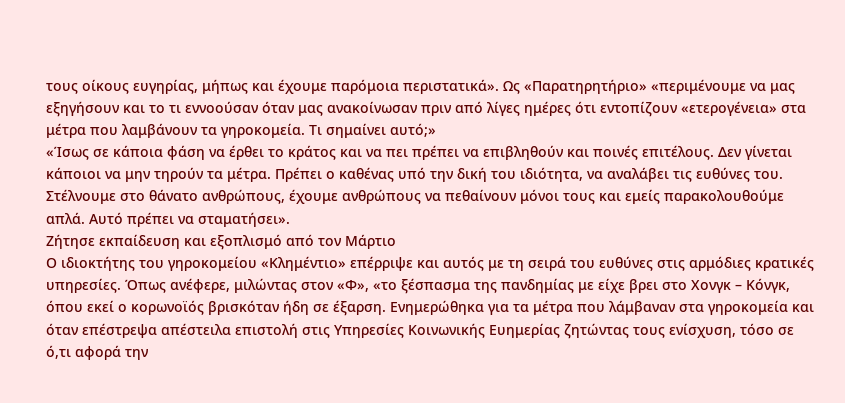τους οίκους ευγηρίας, μήπως και έχουμε παρόμοια περιστατικά». Ως «Παρατηρητήριο» «περιμένουμε να μας εξηγήσουν και το τι εννοούσαν όταν μας ανακοίνωσαν πριν από λίγες ημέρες ότι εντοπίζουν «ετερογένεια» στα μέτρα που λαμβάνουν τα γηροκομεία. Τι σημαίνει αυτό;»
«Ίσως σε κάποια φάση να έρθει το κράτος και να πει πρέπει να επιβληθούν και ποινές επιτέλους. Δεν γίνεται κάποιοι να μην τηρούν τα μέτρα. Πρέπει ο καθένας υπό την δική του ιδιότητα, να αναλάβει τις ευθύνες του. Στέλνουμε στο θάνατο ανθρώπους, έχουμε ανθρώπους να πεθαίνουν μόνοι τους και εμείς παρακολουθούμε απλά. Αυτό πρέπει να σταματήσει».
Ζήτησε εκπαίδευση και εξοπλισμό από τον Μάρτιο
Ο ιδιοκτήτης του γηροκομείου «Κλημέντιο» επέρριψε και αυτός με τη σειρά του ευθύνες στις αρμόδιες κρατικές υπηρεσίες. Όπως ανέφερε, μιλώντας στον «Φ», «το ξέσπασμα της πανδημίας με είχε βρει στο Χονγκ – Κόνγκ, όπου εκεί ο κορωνοϊός βρισκόταν ήδη σε έξαρση. Ενημερώθηκα για τα μέτρα που λάμβαναν στα γηροκομεία και όταν επέστρεψα απέστειλα επιστολή στις Υπηρεσίες Κοινωνικής Ευημερίας ζητώντας τους ενίσχυση, τόσο σε ό,τι αφορά την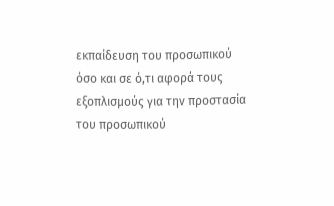εκπαίδευση του προσωπικού όσο και σε ό,τι αφορά τους εξοπλισμούς για την προστασία του προσωπικού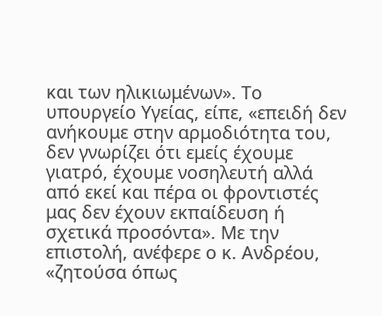και των ηλικιωμένων». Το υπουργείο Υγείας, είπε, «επειδή δεν ανήκουμε στην αρμοδιότητα του, δεν γνωρίζει ότι εμείς έχουμε γιατρό, έχουμε νοσηλευτή αλλά από εκεί και πέρα οι φροντιστές μας δεν έχουν εκπαίδευση ή σχετικά προσόντα». Με την επιστολή, ανέφερε ο κ. Ανδρέου, «ζητούσα όπως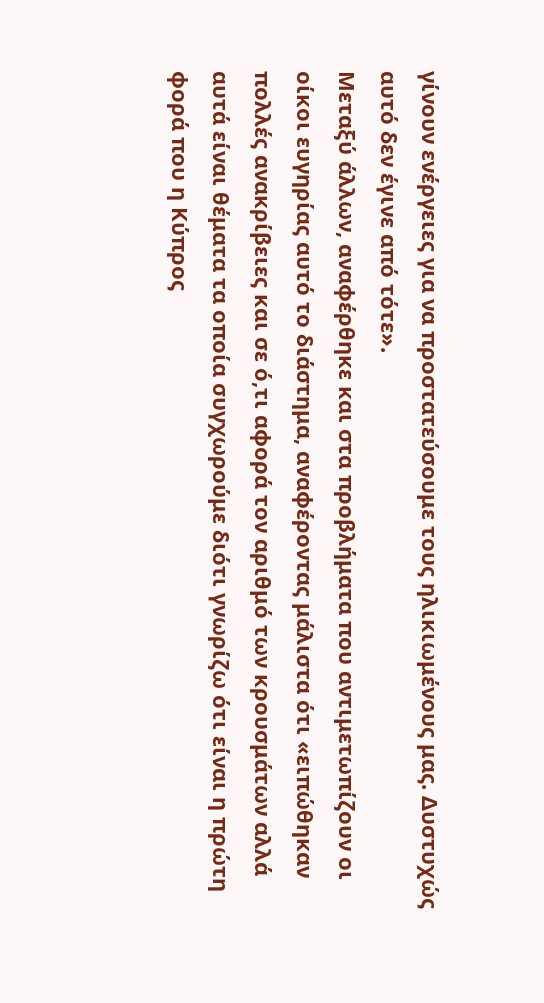γίνουν ενέργειες για να προστατεύσουμε τους ηλικιωμένους μας. Δυστυχώς αυτό δεν έγινε από τότε».
Μεταξύ άλλων, αναφέρθηκε και στα προβλήματα που αντιμετωπίζουν οι οίκοι ευγηρίας αυτό το διάστημα, αναφέροντας μάλιστα ότι «ειπώθηκαν πολλές ανακρίβειες και σε ό,τι αφορά τον αριθμό των κρουσμάτων αλλά αυτά είναι θέματα τα οποία συγχωρούμε διότι γνωρίζω ότι είναι η πρώτη φορά που η Κύπρος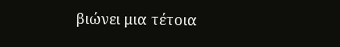βιώνει μια τέτοια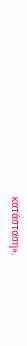κατάσταση».